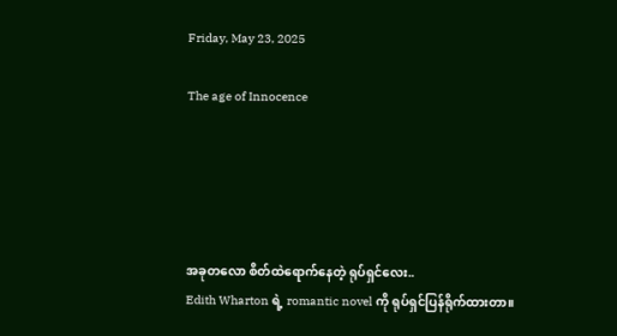Friday, May 23, 2025

The age of Innocence





အခုတလော စိတ်ထဲရောက်နေတဲ့ ရုပ်ရှင်လေး..
Edith Wharton ရဲ့ romantic novel ကို ရုပ်ရှင်ပြန်ရိုက်ထားတာ။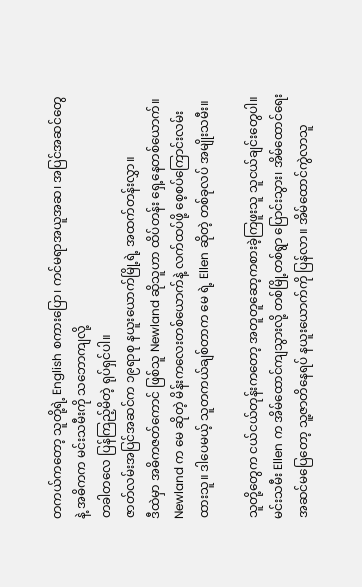တကယ်ကတော့ သူတို့ရဲ့ English စကားပြော၊ ကင်မရာအယူအဆ၊ အပြင်အဆင်တွေ နဲ့ အဓိကက မင်းသမီးကို သဘောကျလို့
တခါတလေ ပြန်ကြည့်မိတဲ့ ရုပ်ရှင်ပါ။
ဇာတ်လမ်းအပြင်အဆင်က ၁၉ရာစု နယူးယောက်မြို့ရဲ့ အထက်တန်းလွှာ။
ဒီထဲမှာ အဓိကဇတ်ကောင် ဖြစ်သူ Newland ဆိုသူဟာ ထိပ်တန်း ရှေ့နေတစ်ယောက်။ Newland က မေ ဆိုတဲ့ မိန်းကလေးတစ်ယောက်နဲ့ လက်ထပ်ဖို့ စေ့စပ်ကြောင်းလမ်းထားသူ။ ဒါပေမယ့် သူတကယ်ချစ်တာက မေ ရဲ့ Ellen ဆိုတဲ့ တစ်ခုလပ် အမျိုးသမီး။

သူတို့တွေက ငယ်ငယ်တုန်းကတော့ အတူတူဆော့ကစားခဲ့ကြဖူးသူ သူငယ်ချင်းတွေပါ။ မင်းသမီး Ellen က အိမ်ထောင်ကျသွားလို့ တစ်မြို့တစ်ရွာ ပြောင်းသွား၊ အိမ်ထောင်ရေး အဆင်မပြေတော့ သူ့ဇာတိနေရပ် နယူးယောက်ကို ပြန်လာ။ အိမ်ထောင်ကွဲလာသူ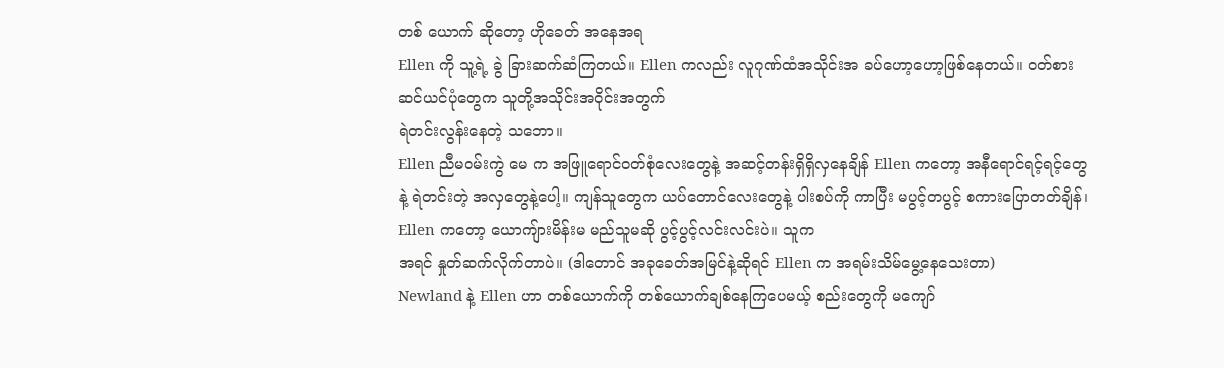တစ် ယောက် ဆိုတော့ ဟိုခေတ် အနေအရ
Ellen ကို သူ့ရဲ့ ခွဲ ခြားဆက်ဆံကြတယ်။ Ellen ကလည်း လူဂုဏ်ထံအသိုင်းအ ခပ်ဟော့ဟော့ဖြစ်နေတယ်။ ၀တ်စားဆင်ယင်ပုံတွေက သူတို့အသိုင်းအ၀ိုင်းအတွက်
ရဲတင်းလွန်းနေတဲ့ သဘော။
Ellen ညီမ၀မ်းကွဲ မေ က အဖြူရောင်၀တ်စုံလေးတွေနဲ့ အဆင့်တန်းရှိရှိလှနေချိန် Ellen ကတော့ အနီရောင်ရင့်ရင့်တွေနဲ့ ရဲတင်းတဲ့ အလှတွေနဲ့ပေါ့။ ကျန်သူတွေက ယပ်တောင်လေးတွေနဲ့ ပါးစပ်ကို ကာပြီး မပွင့်တပွင့် စကားပြောတတ်ချိန်၊ Ellen ကတော့ ယောကျ်ားမိန်းမ မည်သူမဆို ပွင့်ပွင့်လင်းလင်းပဲ။ သူက
အရင် နှုတ်ဆက်လိုက်တာပဲ။ (ဒါတောင် အခုခေတ်အမြင်နဲ့ဆိုရင် Ellen က အရမ်းသိမ်မွေ့နေသေးတာ)
Newland နဲ့ Ellen ဟာ တစ်ယောက်ကို တစ်ယောက်ချစ်နေကြပေမယ့် စည်းတွေကို မကျော်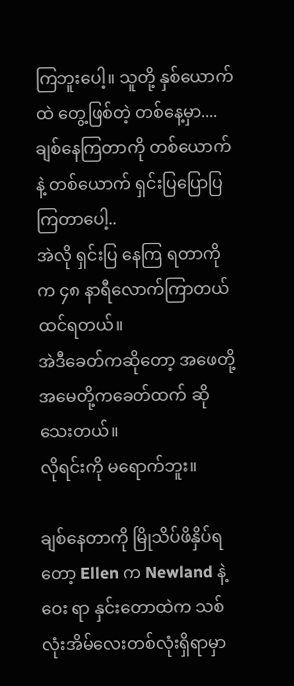ကြဘူးပေါ့။ သူတို့ နှစ်ယောက်ထဲ တွေ့ဖြစ်တဲ့ တစ်နေ့မှာ.... ချစ်နေကြတာကို တစ်ယောက်နဲ့ တစ်ယောက် ရှင်းပြပြောပြကြတာပေါ့..
အဲလို ရှင်းပြ နေကြ ရတာကို က ၄၈ နာရီလောက်ကြာတယ် ထင်ရတယ်။
အဲဒီခေတ်ကဆိုတော့ အဖေတို့ အမေတို့ကခေတ်ထက် ဆိုသေးတယ်။
လိုရင်းကို မရောက်ဘူး။

ချစ်နေတာကို မြိုသိပ်ဖိနှိပ်ရတော့ Ellen က Newland နဲ့ ဝေး ရာ နှင်းတောထဲက သစ်လုံးအိမ်လေးတစ်လုံးရှိရာမှာ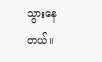သွားနေတယ်။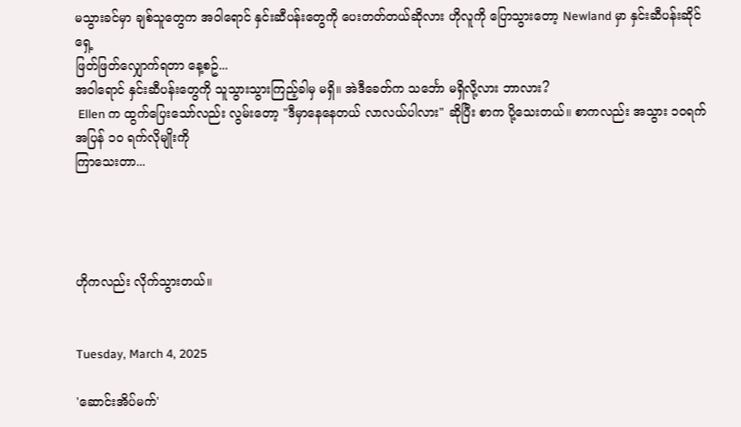မသွားခင်မှာ ချစ်သူတွေက အဝါရောင် နှင်းဆီပန်းတွေကို ပေးတတ်တယ်ဆိုလား ဟိုလူကို ပြောသွားတော့ Newland မှာ နှင်းဆီပန်းဆိုင်ရှေ့
ဖြတ်ဖြတ်လျှောက်ရတာ နေ့စဥ်...
အဝါရောင် နှင်းဆီပန်းတွေကို သူသွားသွားကြည့်ခါမှ မရှိ။ အဲဒီခေတ်က သင်္ဘော မရှိလို့လား ဘာလား?
 Ellen က ထွက်ပြေးသော်လည်း လွမ်းတော့ "ဒီမှာနေနေတယ် လာလယ်ပါလား" ဆိုပြီး စာက ပို့သေးတယ်။ စာကလည်း အသွား ၁၀ရက် အပြန် ၁၀ ရက်လိုမျိုးကို
ကြာသေးတာ...




ဟိုကလည်း လိုက်သွားတယ်။


Tuesday, March 4, 2025

'ဆောင်းအိပ်မက်'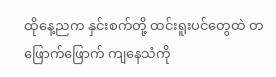ထိုနေ့ညက နှင်းစက်တို့ ထင်းရူးပင်တွေထဲ တဖြောက်ဖြောက် ကျနေသံကို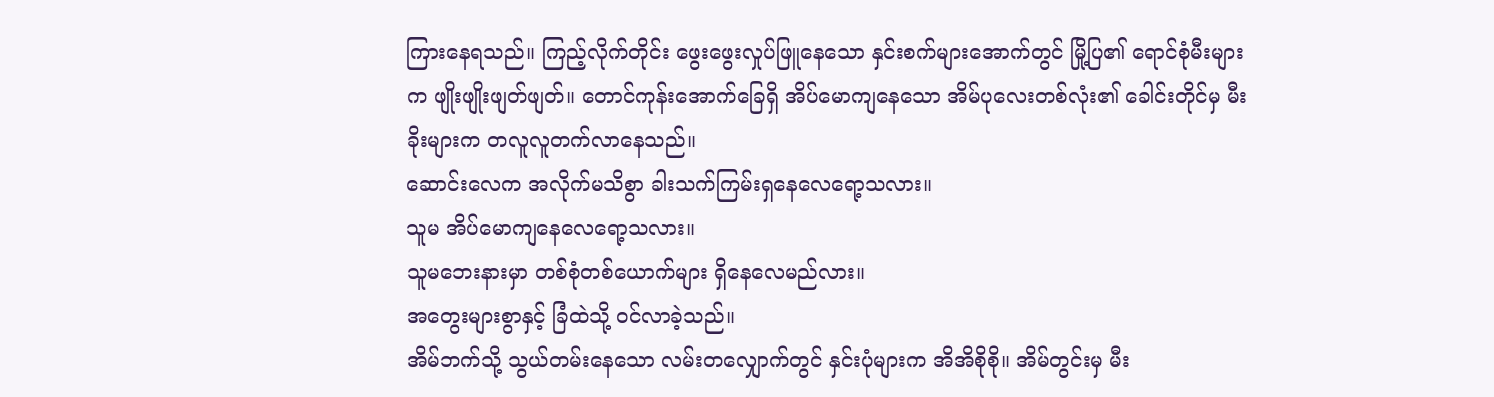ကြားနေရသည်။ ကြည့်လိုက်တိုင်း ဖွေးဖွေးလှုပ်ဖြူနေသော နှင်းစက်များအောက်တွင် မြို့ပြ၏ ရောင်စုံမီးများက ဖျိုးဖျိုးဖျတ်ဖျတ်။ တောင်ကုန်းအောက်ခြေရှိ အိပ်မောကျနေသော အိမ်ပုလေးတစ်လုံး၏ ခေါင်းတိုင်မှ မီးခိုးများက တလူလူတက်လာနေသည်။
ဆောင်းလေက အလိုက်မသိစွာ ခါးသက်ကြမ်းရှနေလေရော့သလား။
သူမ အိပ်မောကျနေလေရော့သလား။
သူမဘေးနားမှာ တစ်စုံတစ်ယောက်များ ရှိနေလေမည်လား။
အတွေးများစွာနှင့် ခြံထဲသို့ ၀င်လာခဲ့သည်။
အိမ်ဘက်သို့ သွယ်တမ်းနေသော လမ်းတလျှောက်တွင် နှင်းပုံများက အိအိစိုစို။ အိမ်တွင်းမှ မီး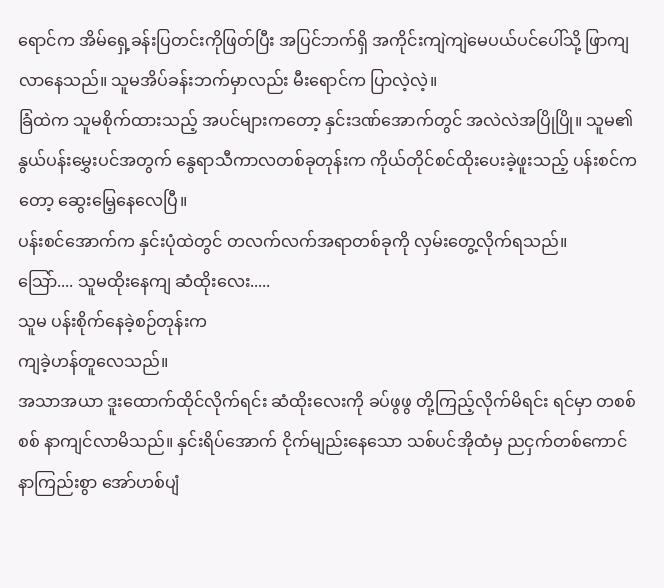ရောင်က အိမ်ရှေ့ခန်းပြတင်းကိုဖြတ်ပြီး အပြင်ဘက်ရှိ အကိုင်းကျဲကျဲမေပယ်ပင်ပေါ်သို့ ဖြာကျလာနေသည်။ သူမအိပ်ခန်းဘက်မှာလည်း မီးရောင်က ပြာလဲ့လဲ့။
ခြံထဲက သူမစိုက်ထားသည့် အပင်များကတော့ နှင်းဒဏ်အောက်တွင် အလဲလဲအပြိုပြို။ သူမ၏နွယ်ပန်းမွှေးပင်အတွက် နွေရာသီကာလတစ်ခုတုန်းက ကိုယ်တိုင်စင်ထိုးပေးခဲ့ဖူးသည့် ပန်းစင်ကတော့ ဆွေးမြေ့နေလေပြီ။
ပန်းစင်အောက်က နှင်းပုံထဲတွင် တလက်လက်အရာတစ်ခုကို လှမ်းတွေ့လိုက်ရသည်။
သြော်.... သူမထိုးနေကျ ဆံထိုးလေး.....
သူမ ပန်းစိုက်နေခဲ့စဉ်တုန်းက
ကျခဲ့ဟန်တူလေသည်။
အသာအယာ ဒူးထောက်ထိုင်လိုက်ရင်း ဆံထိုးလေးကို ခပ်ဖွဖွ တို့ကြည့်လိုက်မိရင်း ရင်မှာ တစစ်စစ် နာကျင်လာမိသည်။ နှင်းရိပ်အောက် ငိုက်မျည်းနေသော သစ်ပင်အိုထံမှ ညငှက်တစ်ကောင် နာကြည်းစွာ အော်ဟစ်ပျံ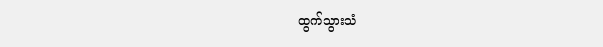ထွက်သွားသံ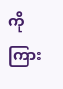ကို ကြား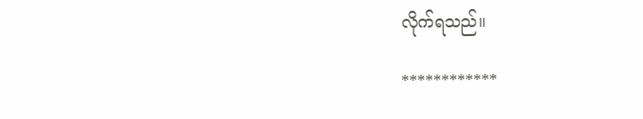လိုက်ရသည်။

************